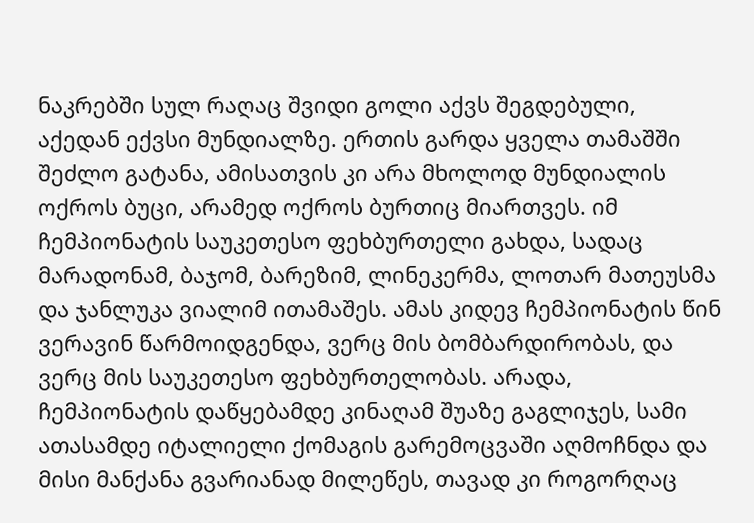ნაკრებში სულ რაღაც შვიდი გოლი აქვს შეგდებული, აქედან ექვსი მუნდიალზე. ერთის გარდა ყველა თამაშში შეძლო გატანა, ამისათვის კი არა მხოლოდ მუნდიალის ოქროს ბუცი, არამედ ოქროს ბურთიც მიართვეს. იმ ჩემპიონატის საუკეთესო ფეხბურთელი გახდა, სადაც მარადონამ, ბაჯომ, ბარეზიმ, ლინეკერმა, ლოთარ მათეუსმა და ჯანლუკა ვიალიმ ითამაშეს. ამას კიდევ ჩემპიონატის წინ ვერავინ წარმოიდგენდა, ვერც მის ბომბარდირობას, და ვერც მის საუკეთესო ფეხბურთელობას. არადა, ჩემპიონატის დაწყებამდე კინაღამ შუაზე გაგლიჯეს, სამი ათასამდე იტალიელი ქომაგის გარემოცვაში აღმოჩნდა და მისი მანქანა გვარიანად მილეწეს, თავად კი როგორღაც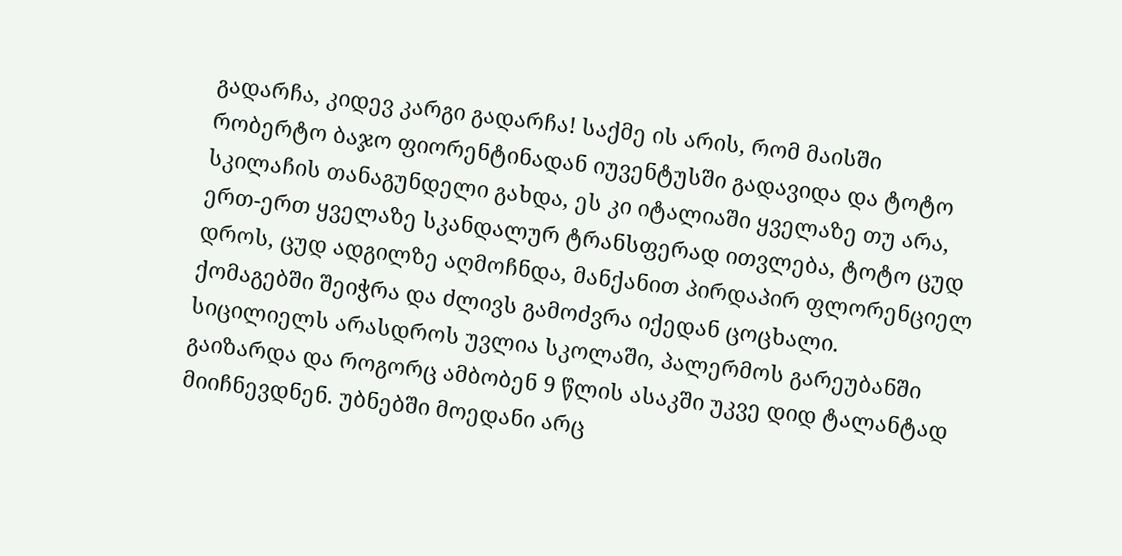გადარჩა, კიდევ კარგი გადარჩა! საქმე ის არის, რომ მაისში რობერტო ბაჯო ფიორენტინადან იუვენტუსში გადავიდა და ტოტო სკილაჩის თანაგუნდელი გახდა, ეს კი იტალიაში ყველაზე თუ არა, ერთ-ერთ ყველაზე სკანდალურ ტრანსფერად ითვლება, ტოტო ცუდ დროს, ცუდ ადგილზე აღმოჩნდა, მანქანით პირდაპირ ფლორენციელ ქომაგებში შეიჭრა და ძლივს გამოძვრა იქედან ცოცხალი.
სიცილიელს არასდროს უვლია სკოლაში, პალერმოს გარეუბანში გაიზარდა და როგორც ამბობენ 9 წლის ასაკში უკვე დიდ ტალანტად მიიჩნევდნენ. უბნებში მოედანი არც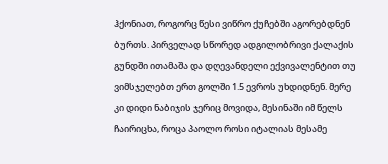ჰქონიათ, როგორც წესი ვიწრო ქუჩებში აგორებდნენ ბურთს. პირველად სწორედ ადგილობრივი ქალაქის გუნდში ითამაშა და დღევანდელი ექვივალენტით თუ ვიმსჯელებთ ერთ გოლში 1.5 ევროს უხდიდნენ. მერე კი დიდი ნაბიჯის ჯერიც მოვიდა, მესინაში იმ წელს ჩაირიცხა, როცა პაოლო როსი იტალიას მესამე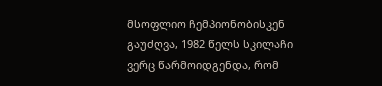მსოფლიო ჩემპიონობისკენ გაუძღვა, 1982 წელს სკილაჩი ვერც წარმოიდგენდა, რომ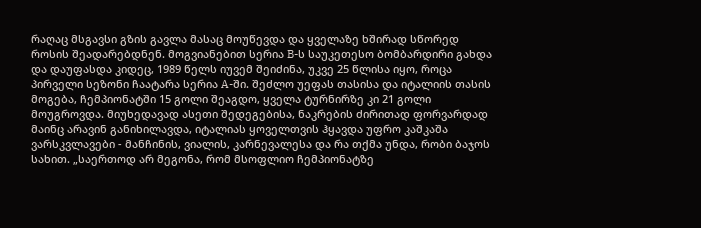რაღაც მსგავსი გზის გავლა მასაც მოუწევდა და ყველაზე ხშირად სწორედ როსის შეადარებდნენ. მოგვიანებით სერია B-ს საუკეთესო ბომბარდირი გახდა და დაუფასდა კიდეც, 1989 წელს იუვემ შეიძინა, უკვე 25 წლისა იყო, როცა პირველი სეზონი ჩაატარა სერია A-ში. შეძლო უეფას თასისა და იტალიის თასის მოგება, ჩემპიონატში 15 გოლი შეაგდო, ყველა ტურნირზე კი 21 გოლი მოუგროვდა. მიუხედავად ასეთი შედეგებისა, ნაკრების ძირითად ფორვარდად მაინც არავინ განიხილავდა, იტალიას ყოველთვის ჰყავდა უფრო კაშკაშა ვარსკვლავები - მანჩინის, ვიალის, კარნევალესა და რა თქმა უნდა, რობი ბაჯოს სახით. „საერთოდ არ მეგონა, რომ მსოფლიო ჩემპიონატზე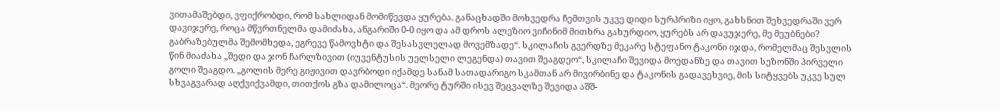ვითამაშებდი, ვფიქრობდი, რომ სახლიდან მომიწევდა ყურება. განაცხადში მოხვედრა ჩემთვის უკვე დიდი სურპრიზი იყო, გახსნით შეხვედრაში ვერ დავიჯერე, როცა მწვრთნელმა დამიძახა, ანგარიში 0-0 იყო და ამ დროს ალეზიო ვიჩინიმ მითხრა გახურდიო, ყურებს არ დავუჯერე, მე მეუბნები? გაბრაზებულმა შემომხედა, ეგრევე წამოვხტი და შესასვლელად მოვემზადე“. სკილაჩის გვერდზე მეკარე სტეფანო ტაკონი იჯდა, რომელმაც შესვლის წინ მიაძახა „შედი და ჯონ ჩარლზივით (იუვენტუსის უელსელი ლეგენდა) თავით შეაგდეო“, სკილაჩი შევიდა მოედანზე და თავით სეზონში პირველი გოლი შეაგდო. „გოლის მერე გიჟივით დავრბოდი იქამდე სანამ სათადარიგო სკამთან არ მივირბინე და ტაკონის გადავეხვიე, მის სიტყვებს უკვე სულ სხვაგვარად აღქვიქვამდი, თითქოს გზა დამილოცა“. მეორე ტურში ისევ შეცვალზე შევიდა აშშ-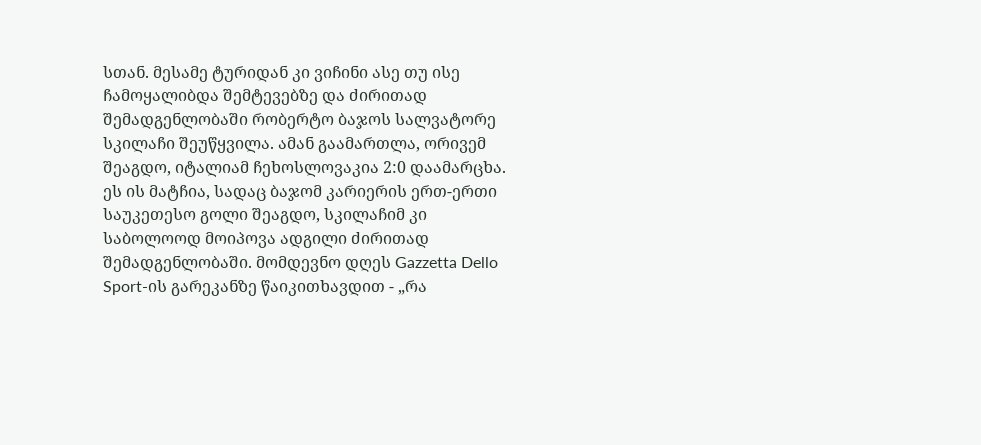სთან. მესამე ტურიდან კი ვიჩინი ასე თუ ისე ჩამოყალიბდა შემტევებზე და ძირითად შემადგენლობაში რობერტო ბაჯოს სალვატორე სკილაჩი შეუწყვილა. ამან გაამართლა, ორივემ შეაგდო, იტალიამ ჩეხოსლოვაკია 2:0 დაამარცხა. ეს ის მატჩია, სადაც ბაჯომ კარიერის ერთ-ერთი საუკეთესო გოლი შეაგდო, სკილაჩიმ კი საბოლოოდ მოიპოვა ადგილი ძირითად შემადგენლობაში. მომდევნო დღეს Gazzetta Dello Sport-ის გარეკანზე წაიკითხავდით - „რა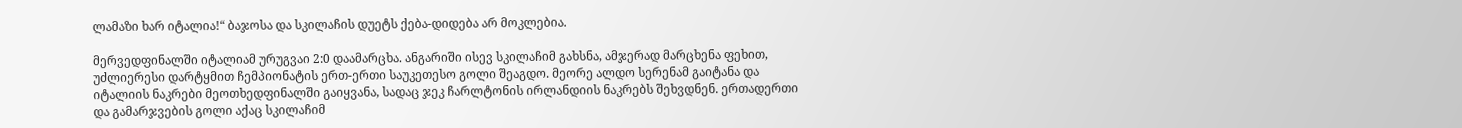ლამაზი ხარ იტალია!“ ბაჯოსა და სკილაჩის დუეტს ქება-დიდება არ მოკლებია.

მერვედფინალში იტალიამ ურუგვაი 2:0 დაამარცხა. ანგარიში ისევ სკილაჩიმ გახსნა, ამჯერად მარცხენა ფეხით, უძლიერესი დარტყმით ჩემპიონატის ერთ-ერთი საუკეთესო გოლი შეაგდო. მეორე ალდო სერენამ გაიტანა და იტალიის ნაკრები მეოთხედფინალში გაიყვანა, სადაც ჯეკ ჩარლტონის ირლანდიის ნაკრებს შეხვდნენ. ერთადერთი და გამარჯვების გოლი აქაც სკილაჩიმ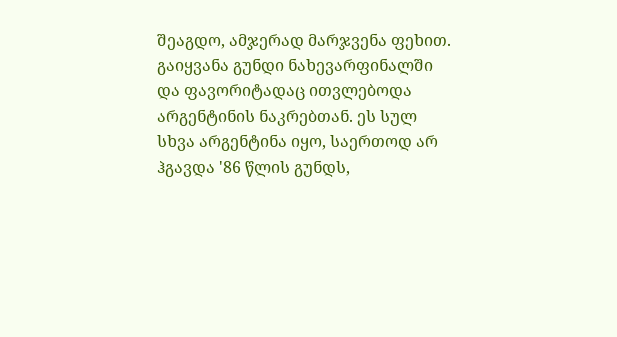შეაგდო, ამჯერად მარჯვენა ფეხით. გაიყვანა გუნდი ნახევარფინალში და ფავორიტადაც ითვლებოდა არგენტინის ნაკრებთან. ეს სულ სხვა არგენტინა იყო, საერთოდ არ ჰგავდა '86 წლის გუნდს,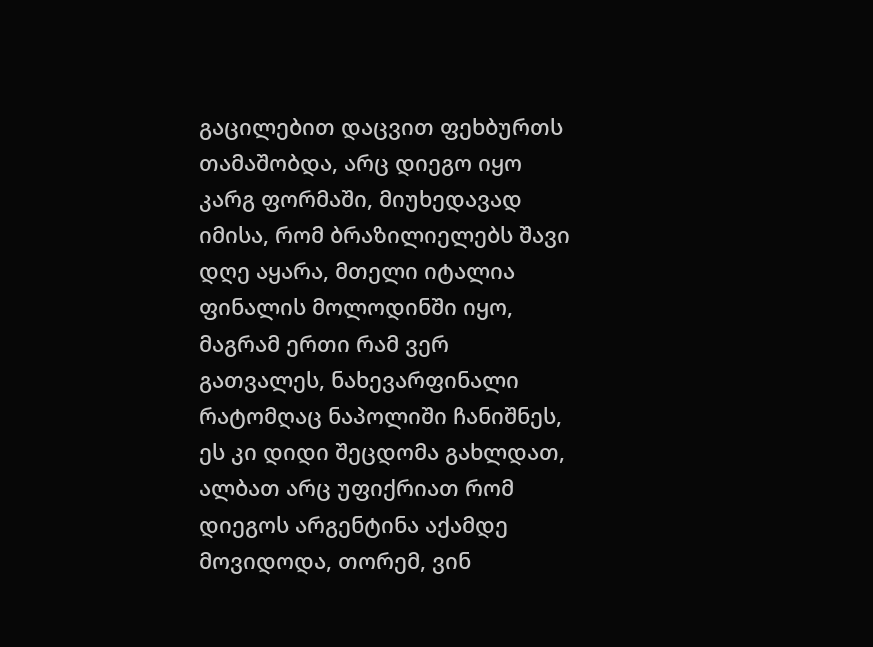გაცილებით დაცვით ფეხბურთს თამაშობდა, არც დიეგო იყო კარგ ფორმაში, მიუხედავად იმისა, რომ ბრაზილიელებს შავი დღე აყარა, მთელი იტალია ფინალის მოლოდინში იყო, მაგრამ ერთი რამ ვერ გათვალეს, ნახევარფინალი რატომღაც ნაპოლიში ჩანიშნეს, ეს კი დიდი შეცდომა გახლდათ, ალბათ არც უფიქრიათ რომ დიეგოს არგენტინა აქამდე მოვიდოდა, თორემ, ვინ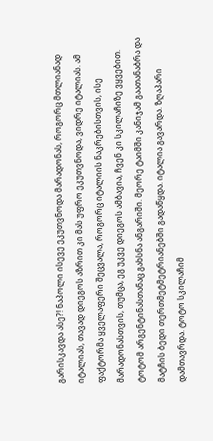გარისკავდა ასე?! ნაპოლი ისევე ეკუთვნოდა მარადონას, როგორც მთლიანად იტალიას, თავად დიეგოს აზრით კი მას უფრო ეკუთვნოდა, ვიდრე იტალიას. ამ ფაქტორმა ყველაფერი შეცვალა, როგორც იტალიის ნაკრებისთვის, ისე მარადონასთვის, თუმცა, ეგ უკვე დიეგოს ამბავია, ჩვენ კი სკილაჩიზე ვყვებით. ტოტომ არგენტინასთანაც გახსნა ანგარიში. მეორე ტაიმში კანიჯამ გაათანაბრა და მატჩის ბედი თერთმეტმეტრიანებში გადაწყდა. იტალია გავარდა. ზღაპარი დამთავრდა. ტოტო სკილაჩიმ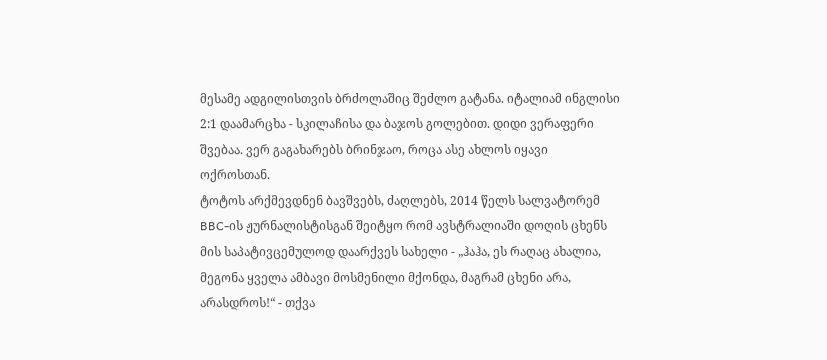მესამე ადგილისთვის ბრძოლაშიც შეძლო გატანა. იტალიამ ინგლისი 2:1 დაამარცხა - სკილაჩისა და ბაჯოს გოლებით. დიდი ვერაფერი შვებაა. ვერ გაგახარებს ბრინჯაო, როცა ასე ახლოს იყავი ოქროსთან.
ტოტოს არქმევდნენ ბავშვებს, ძაღლებს, 2014 წელს სალვატორემ BBC-ის ჟურნალისტისგან შეიტყო რომ ავსტრალიაში დოღის ცხენს მის საპატივცემულოდ დაარქვეს სახელი - „ჰაჰა, ეს რაღაც ახალია, მეგონა ყველა ამბავი მოსმენილი მქონდა, მაგრამ ცხენი არა, არასდროს!“ - თქვა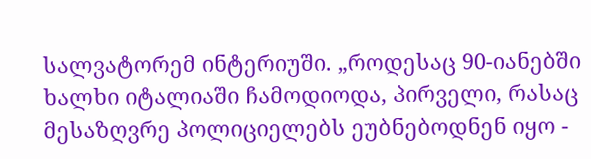სალვატორემ ინტერიუში. „როდესაც 90-იანებში ხალხი იტალიაში ჩამოდიოდა, პირველი, რასაც მესაზღვრე პოლიციელებს ეუბნებოდნენ იყო -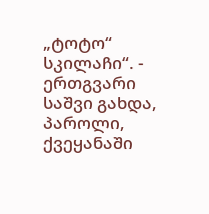„ტოტო“ სკილაჩი“. - ერთგვარი საშვი გახდა, პაროლი, ქვეყანაში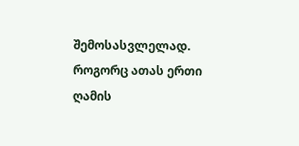შემოსასვლელად. როგორც ათას ერთი ღამის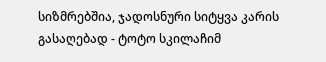სიზმრებშია, ჯადოსნური სიტყვა კარის გასაღებად - ტოტო სკილაჩიმ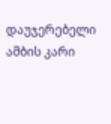დაუჯერებელი ამბის კარი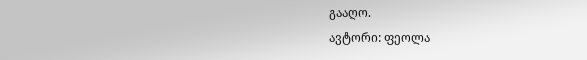გააღო.
ავტორი: ფეოლა